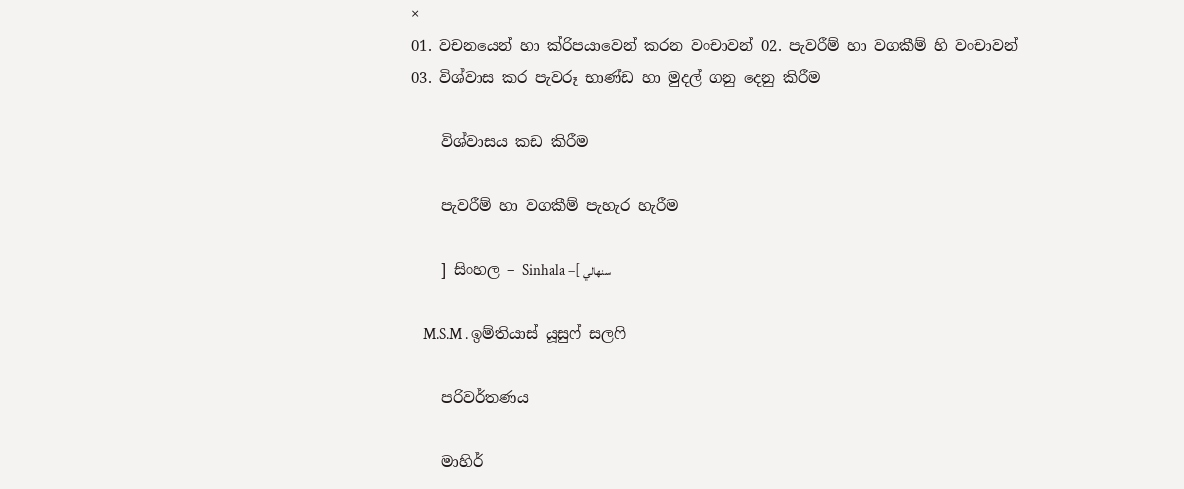×
01. වචනයෙන් හා ක්රිපයාවෙන් කරන වංචාවන් 02. පැවරීම් හා වගකීම් හි වංචාවන් 03. විශ්වාස කර පැවරූ භාණ්ඩ හා මුදල් ගනු දෙනු කිරීම

    විශ්වාසය කඩ කිරීම

    පැවරීම් හා වගකීම් පැහැර හැරීම

    ] සිංහල – Sinhala –[ سنهالي

    M.S.M . ඉම්තියාස් යූසුෆ් සලෆි

    පරිවර්තණය

    මාහිර්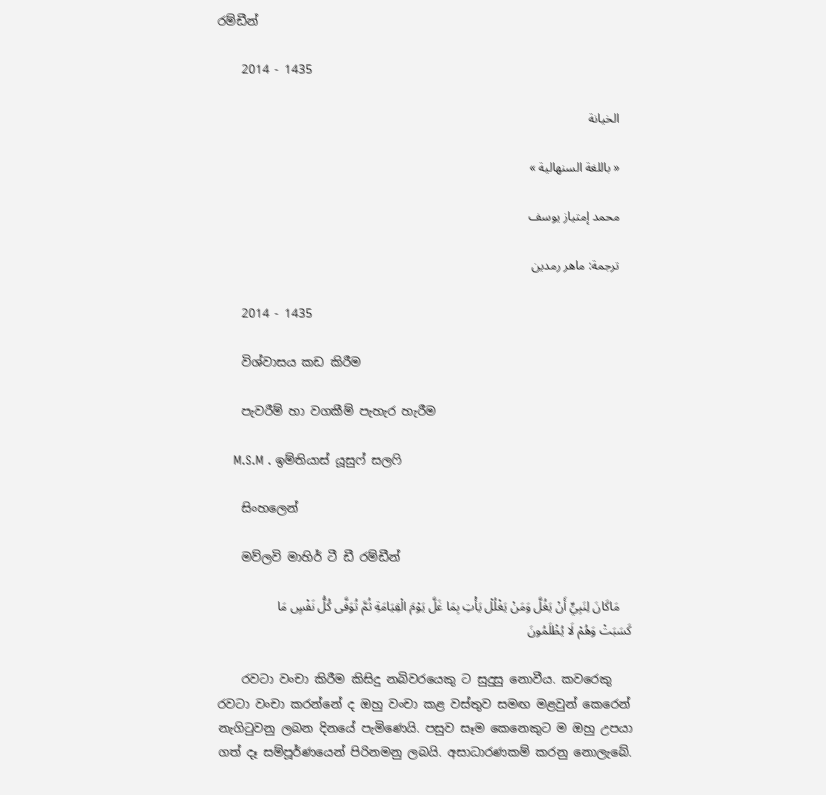රම්ඩීන්

    2014 - 1435

    الخيانة

    « باللغة السنهالية »

    محمد إمتياز يوسف

    ترجمة: ماهر رمدين

    2014 - 1435

    විශ්වාසය කඩ කිරීම

    පැවරීම් හා වගකීම් පැහැර හැරීම

    M.S.M . ඉම්තියාස් යූසුෆ් සලෆි

    සිංහලෙන්

    මව්ලවි මාහිර් ටී ඩී රම්ඩීන්

    مَاكَانَ لِنَبِيٍّ أَنْ يَغُلَّ وَمَنْ يَغْلُلْ يَأْتِ بِمَا غَلَّ يَوْمَ الْقِيَامَةِ ثُمَّ تُوَفَّى كُلُّ نَفْسٍ مَا كَسَبَتْ وَهُمْ لَا يُظْلَمُونَ

    රවටා වංචා කිරීම කිසිදු නබිවරයෙකු ට සුදුසු නොවීය. කවරෙකු රවටා වංචා කරන්නේ ද ඔහු වංචා කළ වස්තුව සමඟ මළවුන් කෙරෙන් නැගිටුවනු ලබන දිනයේ පැමිණෙයි. පසුව සෑම කෙනෙකුට ම ඔහු උපයා ගත් දෑ සම්පූර්ණයෙන් පිරිනමනු ලබයි. අසාධාරණකම් කරනු නොලැබේ.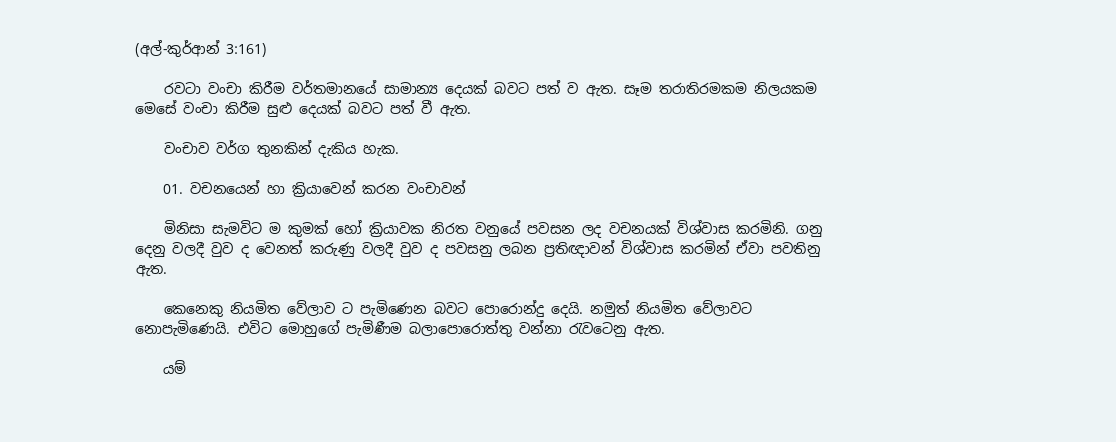(අල්-කුර්ආන් 3:161)

    රවටා වංචා කිරීම වර්තමානයේ සාමාන්‍ය දෙයක් බවට පත් ව ඇත. සෑම තරාතිරමකම නිලයකම මෙසේ වංචා කිරීම සුළු දෙයක් බවට පත් වී ඇත.

    වංචාව වර්ග තුනකින් දැකිය හැක.

    01. වචනයෙන් හා ක්‍රියාවෙන් කරන වංචාවන්

    මිනිසා සැමවිට ම කුමක් හෝ ක්‍රියාවක නිරත වනුයේ පවසන ලද වචනයක් විශ්වාස කරමිනි. ගනු දෙනු වලදී වුව ද වෙනත් කරුණු වලදී වුව ද පවසනු ලබන ප්‍රතිඥාවන් විශ්වාස කරමින් ඒවා පවතිනු ඇත.

    කෙනෙකු නියමිත වේලාව ට පැමිණෙන බවට පොරොන්දු දෙයි. නමුත් නියමිත වේලාවට නොපැමිණෙයි. එවිට මොහුගේ පැමිණීම බලාපොරොත්තු වන්නා රැවටෙනු ඇත.

    යම්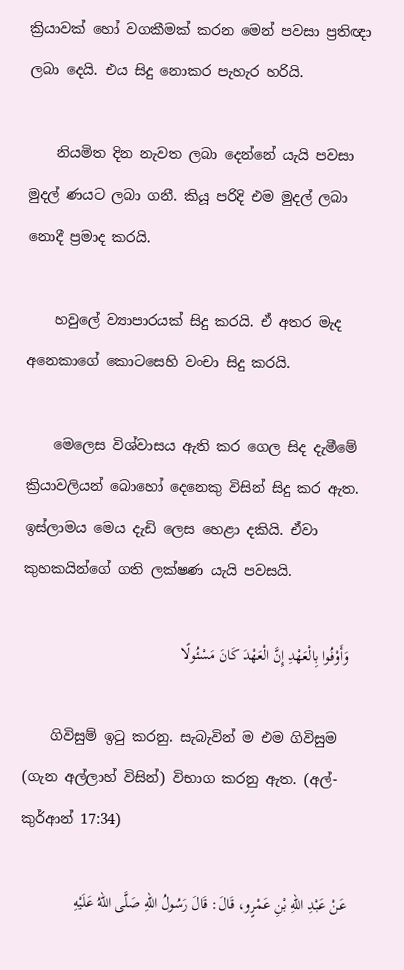ක්‍රියාවක් හෝ වගකීමක් කරන මෙන් පවසා ප්‍රතිඥා ලබා දෙයි. එය සිදු නොකර පැහැර හරියි.

    නියමිත දින නැවත ලබා දෙන්නේ යැයි පවසා මුදල් ණයට ලබා ගනී. කියූ පරිදි එම මුදල් ලබා නොදී ප්‍රමාද කරයි.

    හවුලේ ව්‍යාපාරයක් සිදු කරයි. ඒ අතර මැද අනෙකාගේ කොටසෙහි වංචා සිදු කරයි.

    මෙලෙස විශ්වාසය ඇති කර ගෙල සිද දැමීමේ ක්‍රියාවලියන් බොහෝ දෙනෙකු විසින් සිදු කර ඇත. ඉස්ලාමය මෙය දැඩි ලෙස හෙළා දකියි. ඒවා කුහකයින්ගේ ගති ලක්ෂණ යැයි පවසයි.

    وَأَوْفُوا بِالْعَهْدِ إِنَّ الْعَهْدَ كَانَ مَسْئُولًا

    ගිවිසුම් ඉටු කරනු. සැබැවින් ම එම ගිවිසුම (ගැන අල්ලාහ් විසින්) විභාග කරනු ඇත. (අල්-කුර්ආන් 17:34)

    عَنْ عَبْدِ اللهِ بْنِ عَمْرٍو، قَالَ: قَالَ رَسُولُ اللهِ صَلَّى اللهُ عَلَيْهِ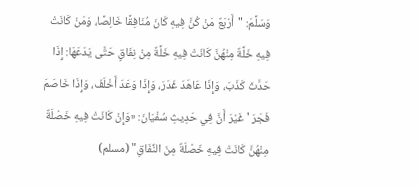وَسَلَّمَ: "أَرْبَعٌ مَنْ كُنَّ فِيهِ كَانَ مُنَافِقًا خَالِصًا، وَمَنْ كَانَتْ فِيهِ خَلَّةٌ مِنْهُنَّ كَانَتْ فِيهِ خَلَّةٌ مِنْ نِفَاقٍ حَتَّى يَدَعَهَا: إِذَا حَدَّثَ كَذَبَ، وَإِذَا عَاهَدَ غَدَرَ، وَإِذَا وَعَدَ أَخْلَفَ، وَإِذَا خَاصَمَ فَجَرَ ' غَيْرَ أَنَّ فِي حَدِيثِ سُفْيَانَ: «وَإِنْ كَانَتْ فِيهِ خَصْلَةٌ مِنْهُنَّ كَانَتْ فِيهِ خَصْلَةٌ مِنَ النِّفَاقِ" (مسلم)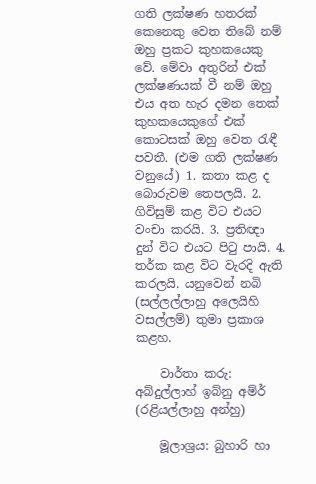ගති ලක්ෂණ හතරක් කෙනෙකු වෙත තිබේ නම් ඔහු ප්‍රකට කුහකයෙකු වේ. මේවා අතුරින් එක් ලක්ෂණයක් වී නම් ඔහු එය අත හැර දමන තෙක් කුහකයෙකුගේ එක් කොටසක් ඔහු වෙත රැඳී පවතී. (එම ගති ලක්ෂණ වනුයේ) 1. කතා කළ ද බොරුවම තෙපලයි. 2. ගිවිසුම් කළ විට එයට වංචා කරයි. 3. ප්‍රතිඥා දුන් විට එයට පිටු පායි. 4. තර්ක කළ විට වැරදි ඇති කරලයි. යනුවෙන් නබි (සල්ලල්ලාහු අලෙයිහි වසල්ලම්) තුමා ප්‍රකාශ කළහ.

    වාර්තා කරු: අබ්දුල්ලාහ් ඉබ්නු අම්ර් (රළියල්ලාහු අන්හු)

    මූලාශ්‍රය: බුහාරි හා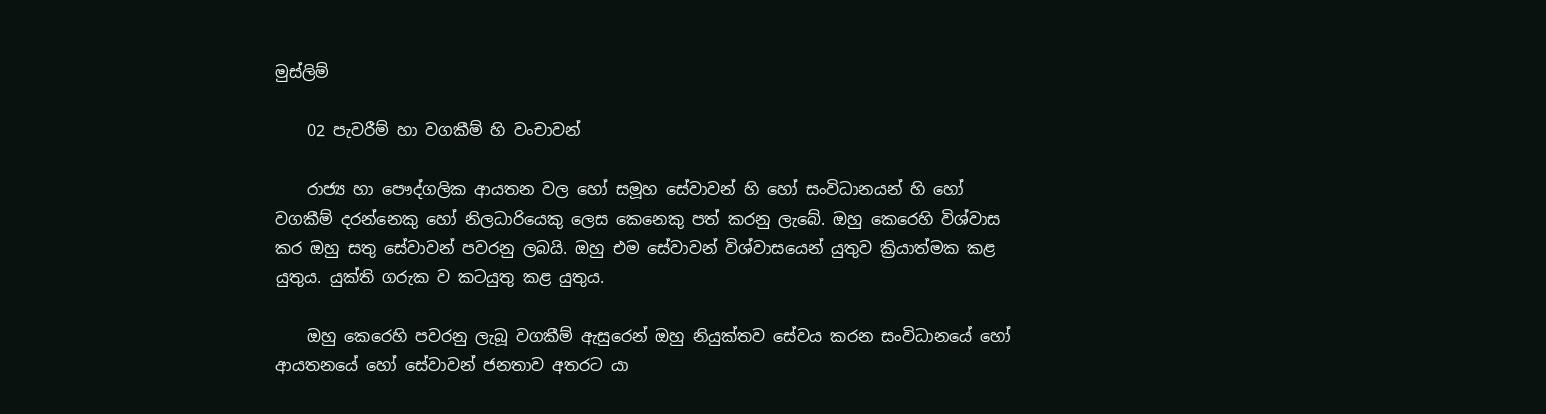මුස්ලිම්

    02 පැවරීම් හා වගකීම් හි වංචාවන්

    රාජ්‍ය හා පෞද්ගලික ආයතන වල හෝ සමූහ සේවාවන් හි හෝ සංවිධානයන් හි හෝ වගකීම් දරන්නෙකු හෝ නිලධාරියෙකු ලෙස කෙනෙකු පත් කරනු ලැබේ. ඔහු කෙරෙහි විශ්වාස කර ඔහු සතු සේවාවන් පවරනු ලබයි. ඔහු එම සේවාවන් විශ්වාසයෙන් යුතුව ක්‍රියාත්මක කළ යුතුය. යුක්ති ගරුක ව කටයුතු කළ යුතුය.

    ඔහු කෙරෙහි පවරනු ලැබූ වගකීම් ඇසුරෙන් ඔහු නියුක්තව සේවය කරන සංවිධානයේ හෝ ආයතනයේ හෝ සේවාවන් ජනතාව අතරට යා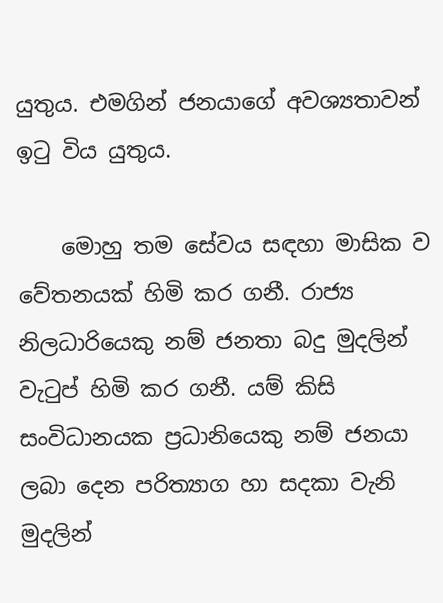යුතුය. එමගින් ජනයාගේ අවශ්‍යතාවන් ඉටු විය යුතුය.

    මොහු තම සේවය සඳහා මාසික ව වේතනයක් හිමි කර ගනී. රාජ්‍ය නිලධාරියෙකු නම් ජනතා බදු මුදලින් වැටුප් හිමි කර ගනී. යම් කිසි සංවිධානයක ප්‍රධානියෙකු නම් ජනයා ලබා දෙන පරිත්‍යාග හා සදකා වැනි මුදලින්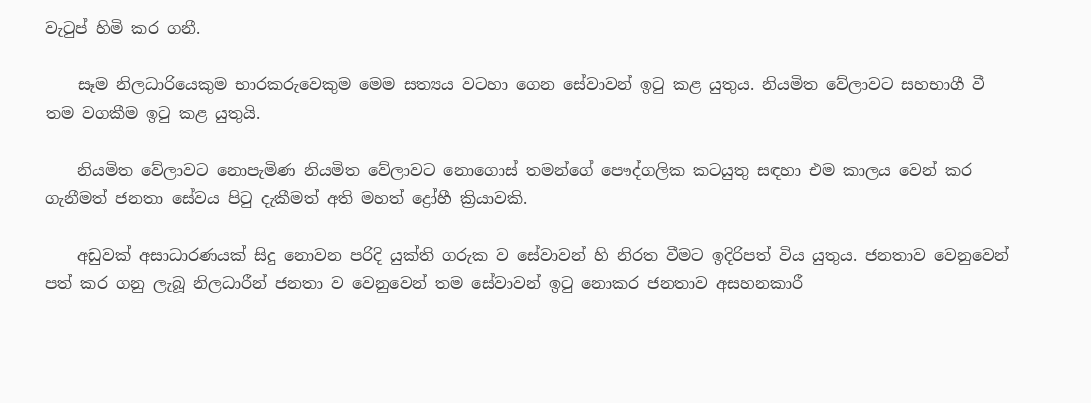වැටුප් හිමි කර ගනී.

    සෑම නිලධාරියෙකුම භාරකරුවෙකුම මෙම සත්‍යය වටහා ගෙන සේවාවන් ඉටු කළ යුතුය. නියමිත වේලාවට සහභාගී වී තම වගකීම ඉටු කළ යුතුයි.

    නියමිත වේලාවට නොපැමිණ නියමිත වේලාවට නොගොස් තමන්ගේ පෞද්ගලික කටයුතු සඳහා එම කාලය වෙන් කර ගැනීමත් ජනතා සේවය පිටු දැකීමත් අති මහත් ද්‍රෝහී ක්‍රියාවකි.

    අඩුවක් අසාධාරණයක් සිදු නොවන පරිදි යුක්ති ගරුක ව සේවාවන් හි නිරත වීමට ඉදිරිපත් විය යුතුය. ජනතාව වෙනුවෙන් පත් කර ගනු ලැබූ නිලධාරීන් ජනතා ව වෙනුවෙන් තම සේවාවන් ඉටු නොකර ජනතාව අසහනකාරී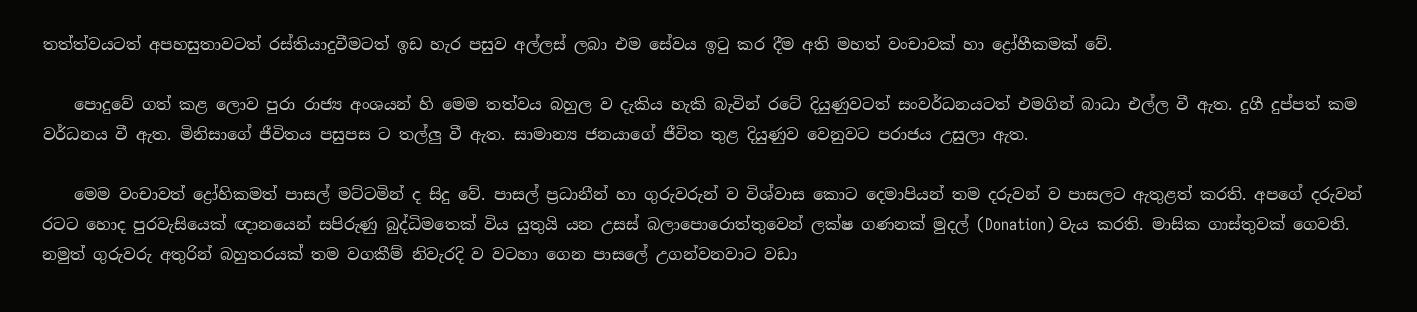තත්ත්වයටත් අපහසුතාවටත් රස්තියාදුවීමටත් ඉඩ හැර පසුව අල්ලස් ලබා එම සේවය ඉටු කර දීම අති මහත් වංචාවක් හා ද්‍රෝහීකමක් වේ.

    පොදුවේ ගත් කළ ලොව පුරා රාජ්‍ය අංශයන් හි මෙම තත්වය බහුල ව දැකිය හැකි බැවින් රටේ දියුණුවටත් සංවර්ධනයටත් එමගින් බාධා එල්ල වී ඇත. දුගී දුප්පත් කම වර්ධනය වී ඇත. මිනිසාගේ ජීවිතය පසුපස ට තල්ලු වී ඇත. සාමාන්‍ය ජනයාගේ ජීවිත තුළ දියුණුව වෙනුවට පරාජය උසුලා ඇත.

    මෙම වංචාවත් ද්‍රෝහිකමත් පාසල් මට්ටමින් ද සිදු වේ. පාසල් ප්‍රධානීන් හා ගුරුවරුන් ව විශ්වාස කොට දෙමාපියන් තම දරුවන් ව පාසලට ඇතුළත් කරති. අපගේ දරුවන් රටට හොද පුරවැසියෙක් ඥානයෙන් සපිරුණු බුද්ධිමතෙක් විය යුතුයි යන උසස් බලාපොරොත්තුවෙන් ලක්ෂ ගණනක් මුදල් (Donation) වැය කරති. මාසික ගාස්තුවක් ගෙවති. නමුත් ගුරුවරු අතුරින් බහුතරයක් තම වගකීම් නිවැරදි ව වටහා ගෙන පාසලේ උගන්වනවාට වඩා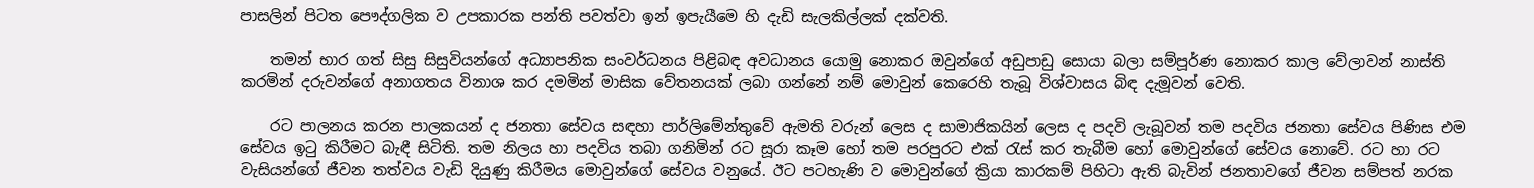පාසලින් පිටත පෞද්ගලික ව උපකාරක පන්ති පවත්වා ඉන් ඉපැයීමෙ හි දැඩි සැලකිල්ලක් දක්වති.

    තමන් භාර ගත් සිසු සිසුවියන්ගේ අධ්‍යාපනික සංවර්ධනය පිළිබඳ අවධානය යොමු නොකර ඔවුන්ගේ අඩුපාඩු සොයා බලා සම්පූර්ණ නොකර කාල වේලාවන් නාස්ති කරමින් දරුවන්ගේ අනාගතය විනාශ කර දමමින් මාසික වේතනයක් ලබා ගන්නේ නම් මොවුන් කෙරෙහි තැබූ විශ්වාසය බිඳ දැමූවන් වෙති.

    රට පාලනය කරන පාලකයන් ද ජනතා සේවය සඳහා පාර්ලිමේන්තුවේ ඇමති වරුන් ලෙස ද සාමාජිකයින් ලෙස ද පදවි ලැබූවන් තම පදවිය ජනතා සේවය පිණිස එම සේවය ඉටු කිරීමට බැඳී සිටිති. තම නිලය හා පදවිය තබා ගනිමින් රට සූරා කෑම හෝ තම පරපුරට එක් රැස් කර තැබීම හෝ මොවුන්ගේ සේවය නොවේ. රට හා රට වැසියන්ගේ ජීවන තත්වය වැඩි දියුණු කිරීමය මොවුන්ගේ සේවය වනුයේ. ඊට පටහැණි ව මොවුන්ගේ ක්‍රියා කාරකම් පිහිටා ඇති බැවින් ජනතාවගේ ජීවන සම්පත් නරක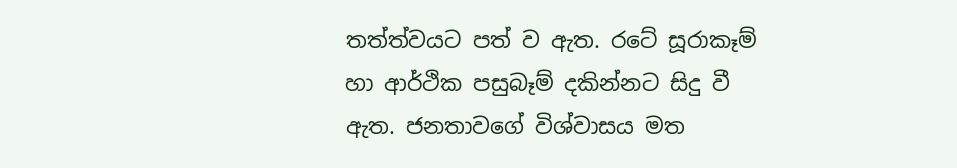තත්ත්වයට පත් ව ඇත. රටේ සූරාකෑම් හා ආර්ථික පසුබෑම් දකින්නට සිදු වී ඇත. ජනතාවගේ විශ්වාසය මත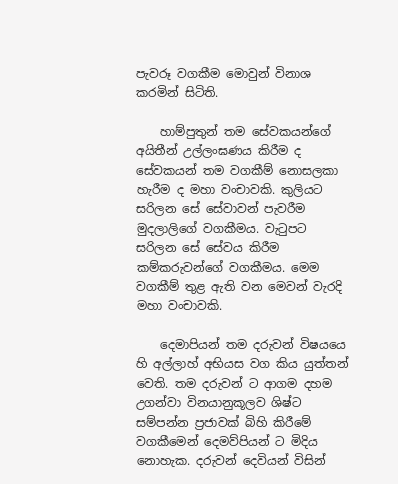පැවරූ වගකීම මොවුන් විනාශ කරමින් සිටිති.

    හාම්පුතුන් තම සේවකයන්ගේ අයිතීන් උල්ලංඝණය කිරීම ද සේවකයන් තම වගකීම් නොසලකා හැරීම ද මහා වංචාවකි. කුලියට සරිලන සේ සේවාවන් පැවරීම මුදලාලිගේ වගකීමය. වැටුපට සරිලන සේ සේවය කිරීම කම්කරුවන්ගේ වගකීමය. මෙම වගකීම් තුළ ඇති වන මෙවන් වැරදි මහා වංචාවකි.

    දෙමාපියන් තම දරුවන් විෂයයෙ හි අල්ලාහ් අභියස වග කිය යුත්තන් වෙති. තම දරුවන් ට ආගම දහම උගන්වා විනයානුකූලව ශිෂ්ට සම්පන්න ප්‍රජාවක් බිහි කිරීමේ වගකීමෙන් දෙමව්පියන් ට මිදිය නොහැක. දරුවන් දෙවියන් විසින්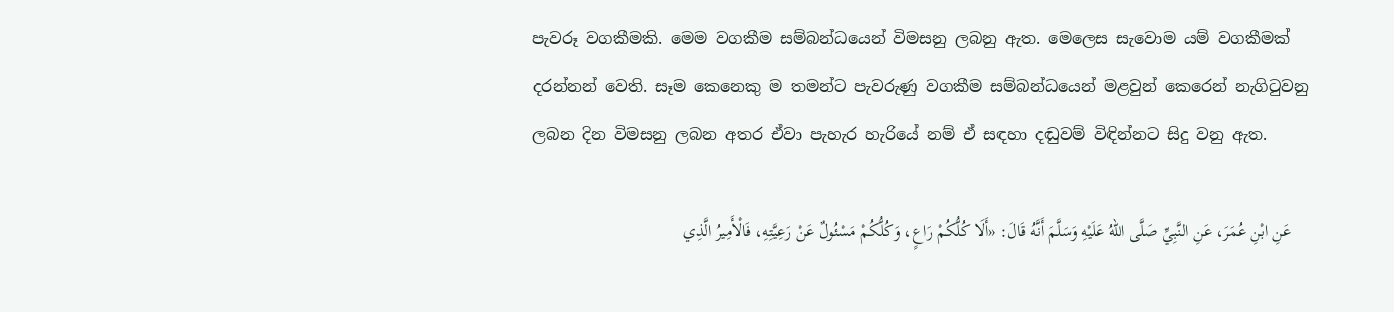පැවරූ වගකීමකි. මෙම වගකීම සම්බන්ධයෙන් විමසනු ලබනු ඇත. මෙලෙස සැවොම යම් වගකීමක් දරන්නන් වෙති. සෑම කෙනෙකු ම තමන්ට පැවරුණු වගකීම සම්බන්ධයෙන් මළවුන් කෙරෙන් නැගිටුවනු ලබන දින විමසනු ලබන අතර ඒවා පැහැර හැරියේ නම් ඒ සඳහා දඬුවම් විඳින්නට සිදු වනු ඇත.

    عَنِ ابْنِ عُمَرَ، عَنِ النَّبِيِّ صَلَّى اللهُ عَلَيْهِ وَسَلَّمَ أَنَّهُ قَالَ: «أَلَا كُلُّكُمْ رَاعٍ، وَكُلُّكُمْ مَسْئُولٌ عَنْ رَعِيَّتِهِ، فَالْأَمِيرُ الَّذِي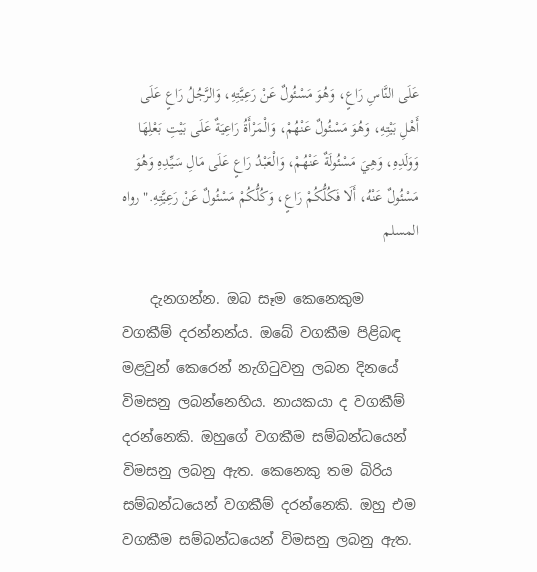عَلَى النَّاسِ رَاعٍ، وَهُوَ مَسْئُولٌ عَنْ رَعِيَّتِهِ، وَالرَّجُلُ رَاعٍ عَلَى أَهْلِ بَيْتِهِ، وَهُوَ مَسْئُولٌ عَنْهُمْ، وَالْمَرْأَةُ رَاعِيَةٌ عَلَى بَيْتِ بَعْلِهَا وَوَلَدِهِ، وَهِيَ مَسْئُولَةٌ عَنْهُمْ، وَالْعَبْدُ رَاعٍ عَلَى مَالِ سَيِّدِهِ وَهُوَ مَسْئُولٌ عَنْهُ، أَلَا فَكُلُّكُمْ رَاعٍ، وَكُلُّكُمْ مَسْئُولٌ عَنْ رَعِيَّتِهِ." رواه المسلم

    දැනගන්න. ඔබ සෑම කෙනෙකුම වගකීම් දරන්නන්ය. ඔබේ වගකීම පිළිබඳ මළවුන් කෙරෙන් නැගිටුවනු ලබන දිනයේ විමසනු ලබන්නෙහිය. නායකයා ද වගකීම් දරන්නෙකි. ඔහුගේ වගකීම සම්බන්ධයෙන් විමසනු ලබනු ඇත. කෙනෙකු තම බිරිය සම්බන්ධයෙන් වගකීම් දරන්නෙකි. ඔහු එම වගකීම සම්බන්ධයෙන් විමසනු ලබනු ඇත.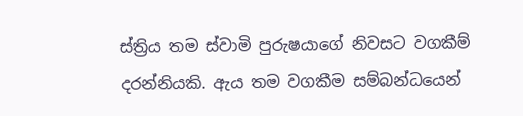ස්ත්‍රිය තම ස්වාමි පුරුෂයාගේ නිවසට වගකීම් දරන්නියකි. ඇය තම වගකීම සම්බන්ධයෙන්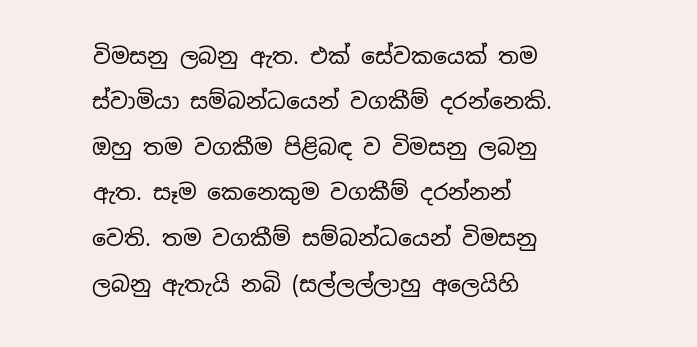විමසනු ලබනු ඇත. එක් සේවකයෙක් තම ස්වාමියා සම්බන්ධයෙන් වගකීම් දරන්නෙකි. ඔහු තම වගකීම පිළිබඳ ව විමසනු ලබනු ඇත. සෑම කෙනෙකුම වගකීම් දරන්නන් වෙති. තම වගකීම් සම්බන්ධයෙන් විමසනු ලබනු ඇතැයි නබි (සල්ලල්ලාහු අලෙයිහි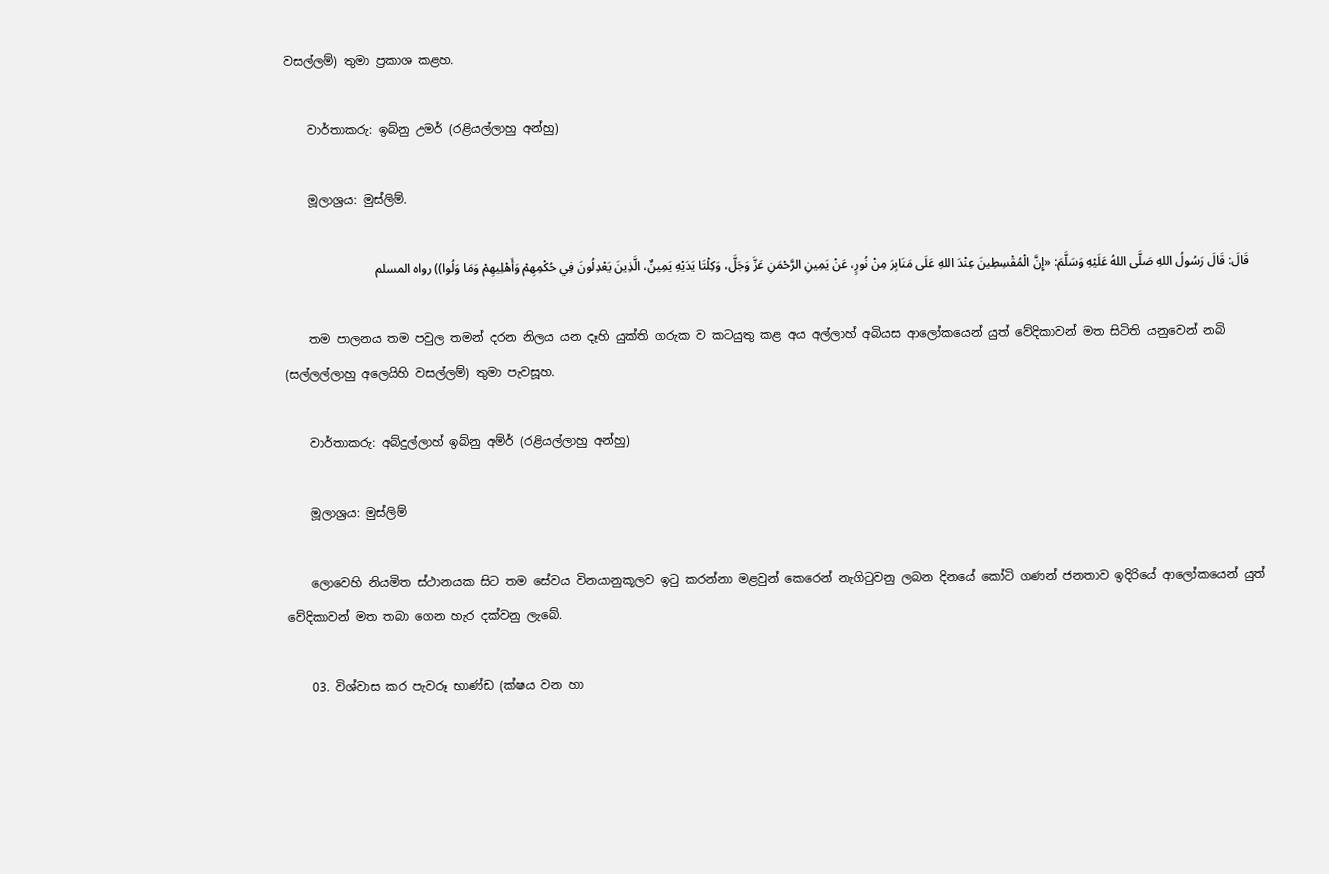වසල්ලම්) තුමා ප්‍රකාශ කළහ.

    වාර්තාකරු: ඉබ්නු උමර් (රළියල්ලාහු අන්හු)

    මූලාශ්‍රය: මුස්ලිම්.

    قَالَ: قَالَ رَسُولُ اللهِ صَلَّى اللهُ عَلَيْهِ وَسَلَّمَ: «إِنَّ الْمُقْسِطِينَ عِنْدَ اللهِ عَلَى مَنَابِرَ مِنْ نُورٍ، عَنْ يَمِينِ الرَّحْمَنِ عَزَّ وَجَلَّ، وَكِلْتَا يَدَيْهِ يَمِينٌ، الَّذِينَ يَعْدِلُونَ فِي حُكْمِهِمْ وَأَهْلِيهِمْ وَمَا وَلُوا)) رواه المسلم

    තම පාලනය තම පවුල තමන් දරන නිලය යන දෑහි යුක්ති ගරුක ව කටයුතු කළ අය අල්ලාහ් අබියස ආලෝකයෙන් යුත් වේදිකාවන් මත සිටිති යනුවෙන් නබි (සල්ලල්ලාහු අලෙයිහි වසල්ලම්) තුමා පැවසූහ.

    වාර්තාකරු: අබ්දුල්ලාහ් ඉබ්නු අම්ර් (රළියල්ලාහු අන්හු)

    මූලාශ්‍රය: මුස්ලිම්

    ලොවෙහි නියමිත ස්ථානයක සිට තම සේවය විනයානුකූලව ඉටු කරන්නා මළවුන් කෙරෙන් නැගිටුවනු ලබන දිනයේ කෝටි ගණන් ජනතාව ඉදිරියේ ආලෝකයෙන් යුත් වේදිකාවන් මත තබා ගෙන හැර දක්වනු ලැබේ.

    03. විශ්වාස කර පැවරූ භාණ්ඩ (ක්ෂය වන හා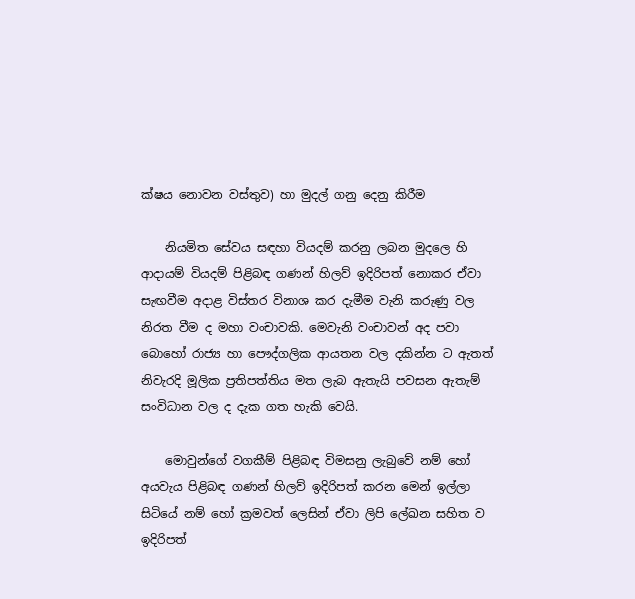ක්ෂය නොවන වස්තුව) හා මුදල් ගනු දෙනු කිරීම

    නියමිත සේවය සඳහා වියදම් කරනු ලබන මුදලෙ හි ආදායම් වියදම් පිළිබඳ ගණන් හිලව් ඉදිරිපත් නොකර ඒවා සැඟවීම අදාළ විස්තර විනාශ කර දැමීම වැනි කරුණු වල නිරත වීම ද මහා වංචාවකි. මෙවැනි වංචාවන් අද පවා බොහෝ රාජ්‍ය හා පෞද්ගලික ආයතන වල දකින්න ට ඇතත් නිවැරදි මූලික ප්‍රතිපත්තිය මත ලැබ ඇතැයි පවසන ඇතැම් සංවිධාන වල ද දැක ගත හැකි වෙයි.

    මොවුන්ගේ වගකීම් පිළිබඳ විමසනු ලැබුවේ නම් හෝ අයවැය පිළිබඳ ගණන් හිලව් ඉදිරිපත් කරන මෙන් ඉල්ලා සිටියේ නම් හෝ ක්‍රමවත් ලෙසින් ඒවා ලිපි ලේඛන සහිත ව ඉදිරිපත්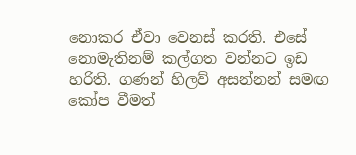නොකර ඒවා වෙනස් කරති. එසේ නොමැතිනම් කල්ගත වන්නට ඉඩ හරිති. ගණන් හිලව් අසන්නන් සමඟ කෝප වීමත්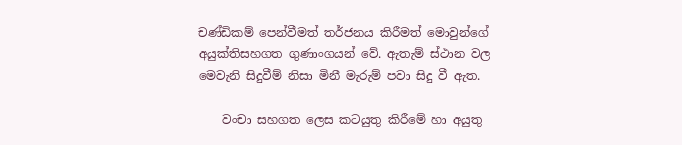චණ්ඩිකම් පෙන්වීමත් තර්ජනය කිරීමත් මොවුන්ගේ අයුක්තිසහගත ගුණාංගයන් වේ. ඇතැම් ස්ථාන වල මෙවැනි සිදුවීම් නිසා මිනී මැරුම් පවා සිදු වී ඇත.

    වංචා සහගත ලෙස කටයුතු කිරීමේ හා අයුතු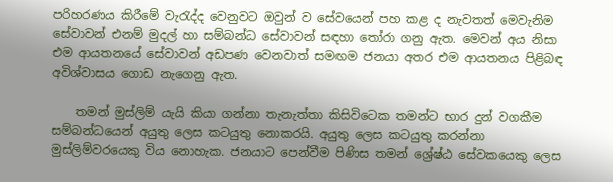පරිහරණය කිරීමේ වැරැද්ද වෙනුවට ඔවුන් ව සේවයෙන් පහ කළ ද නැවතත් මෙවැනිම සේවාවන් එනම් මුදල් හා සම්බන්ධ සේවාවන් සඳහා තෝරා ගනු ඇත. මෙවන් අය නිසා එම ආයතනයේ සේවාවන් අඩපණ වෙනවාත් සමඟම ජනයා අතර එම ආයතනය පිළිබඳ අවිශ්වාසය ගොඩ නැගෙනු ඇත.

    තමන් මුස්ලිම් යැයි කියා ගන්නා තැනැත්තා කිසිවිටෙක තමන්ට භාර දුන් වගකීම සම්බන්ධයෙන් අයුතු ලෙස කටයුතු නොකරයි. අයුතු ලෙස කටයුතු කරන්නා මුස්ලිම්වරයෙකු විය නොහැක. ජනයාට පෙන්වීම පිණිස තමන් ශ්‍රේෂ්ඨ සේවකයෙකු ලෙස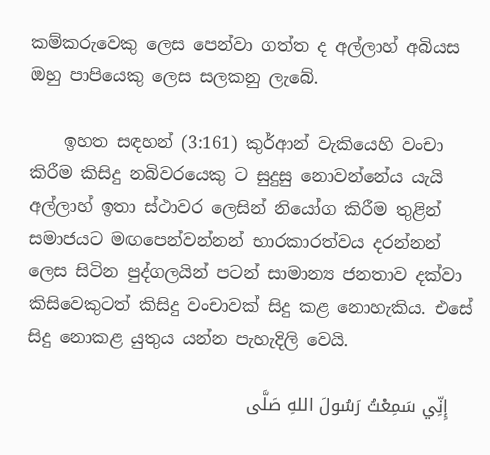කම්කරුවෙකු ලෙස පෙන්වා ගත්ත ද අල්ලාහ් අබියස ඔහු පාපියෙකු ලෙස සලකනු ලැබේ.

    ඉහත සඳහන් (3:161) කුර්ආන් වැකියෙහි වංචා කිරීම කිසිදු නබිවරයෙකු ට සුදුසු නොවන්නේය යැයි අල්ලාහ් ඉතා ස්ථාවර ලෙසින් නියෝග කිරීම තුළින් සමාජයට මඟපෙන්වන්නන් භාරකාරත්වය දරන්නන් ලෙස සිටින පුද්ගලයින් පටන් සාමාන්‍ය ජනතාව දක්වා කිසිවෙකුටත් කිසිදු වංචාවක් සිදු කළ නොහැකිය. එසේ සිදු නොකළ යුතුය යන්න පැහැදිලි වෙයි.

    إِنِّي سَمِعْتُ رَسُولَ اللهِ صَلَّى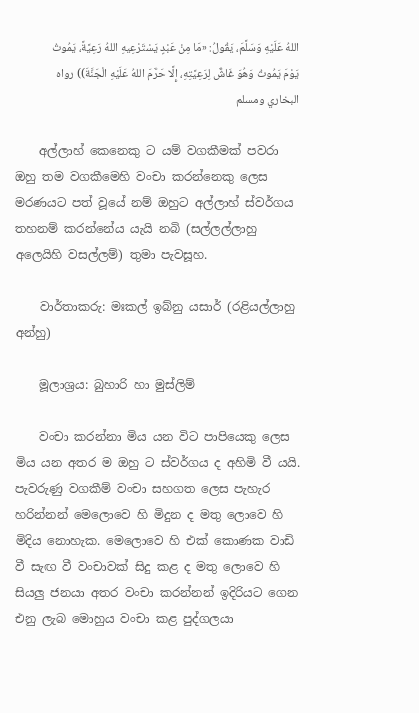اللهُ عَلَيْهِ وَسَلَّمَ، يَقُولُ: «مَا مِنْ عَبْدٍ يَسْتَرْعِيهِ اللهُ رَعِيَّةً، يَمُوتُ يَوْمَ يَمُوتُ وَهُوَ غَاشٌّ لِرَعِيَّتِهِ، إِلَّا حَرَّمَ اللهُ عَلَيْهِ الْجَنَّةَ)) رواه البخاري ومسلم

    අල්ලාහ් කෙනෙකු ට යම් වගකීමක් පවරා ඔහු තම වගකීමෙහි වංචා කරන්නෙකු ලෙස මරණයට පත් වූයේ නම් ඔහුට අල්ලාහ් ස්වර්ගය තහනම් කරන්නේය යැයි නබි (සල්ලල්ලාහු අලෙයිහි වසල්ලම්) තුමා පැවසූහ.

    වාර්තාකරු: මඃකල් ඉබ්නු යසාර් (රළියල්ලාහු අන්හු)

    මූලාශ්‍රය: බුහාරි හා මුස්ලිම්

    වංචා කරන්නා මිය යන විට පාපියෙකු ලෙස මිය යන අතර ම ඔහු ට ස්වර්ගය ද අහිමි වී යයි. පැවරුණු වගකීම් වංචා සහගත ලෙස පැහැර හරින්නන් මෙලොවෙ හි මිදුන ද මතු ලොවෙ හි මිදිය නොහැක. මෙලොවෙ හි එක් කොණක වාඩි වී සැඟ වී වංචාවක් සිදු කළ ද මතු ලොවෙ හි සියලු ජනයා අතර වංචා කරන්නන් ඉදිරියට ගෙන එනු ලැබ මොහුය වංචා කළ පුද්ගලයා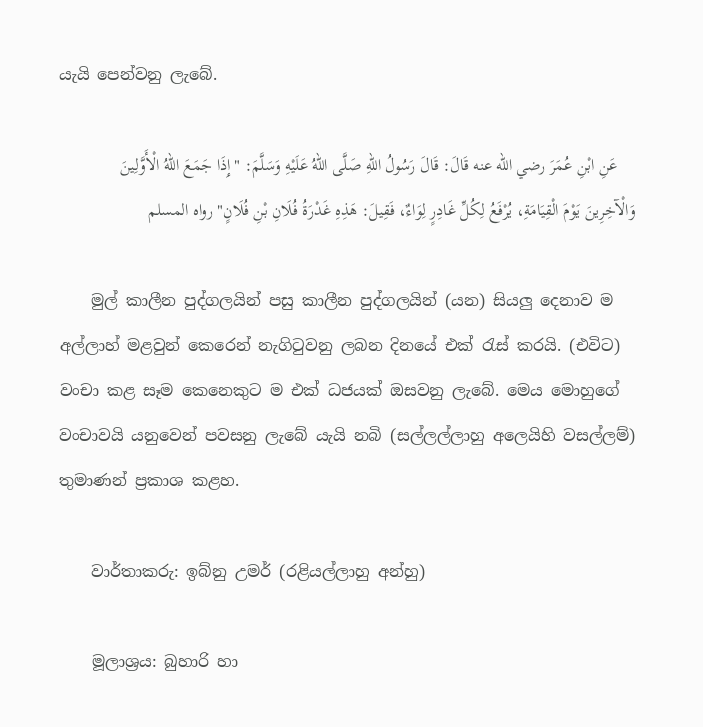යැයි පෙන්වනු ලැබේ.

    عَنِ ابْنِ عُمَرَ رضي الله عنه قَالَ: قَالَ رَسُولُ اللهِ صَلَّى اللهُ عَلَيْهِ وَسَلَّمَ: "إِذَا جَمَعَ اللهُ الْأَوَّلِينَ وَالْآخِرِينَ يَوْمَ الْقِيَامَةِ، يُرْفَعُ لِكُلِّ غَادِرٍ لِوَاءٌ، فَقِيلَ: هَذِهِ غَدْرَةُ فُلَانِ بْنِ فُلَانٍ" رواه المسلم

    මුල් කාලීන පුද්ගලයින් පසු කාලීන පුද්ගලයින් (යන) සියලු දෙනාව ම අල්ලාහ් මළවුන් කෙරෙන් නැගිටුවනු ලබන දිනයේ එක් රැස් කරයි. (එවිට) වංචා කළ සෑම කෙනෙකුට ම එක් ධජයක් ඔසවනු ලැබේ. මෙය මොහුගේ වංචාවයි යනුවෙන් පවසනු ලැබේ යැයි නබි (සල්ලල්ලාහු අලෙයිහි වසල්ලම්) තුමාණන් ප්‍රකාශ කළහ.

    වාර්තාකරු: ඉබ්නු උමර් (රළියල්ලාහු අන්හු)

    මූලාශ්‍රය: බුහාරි හා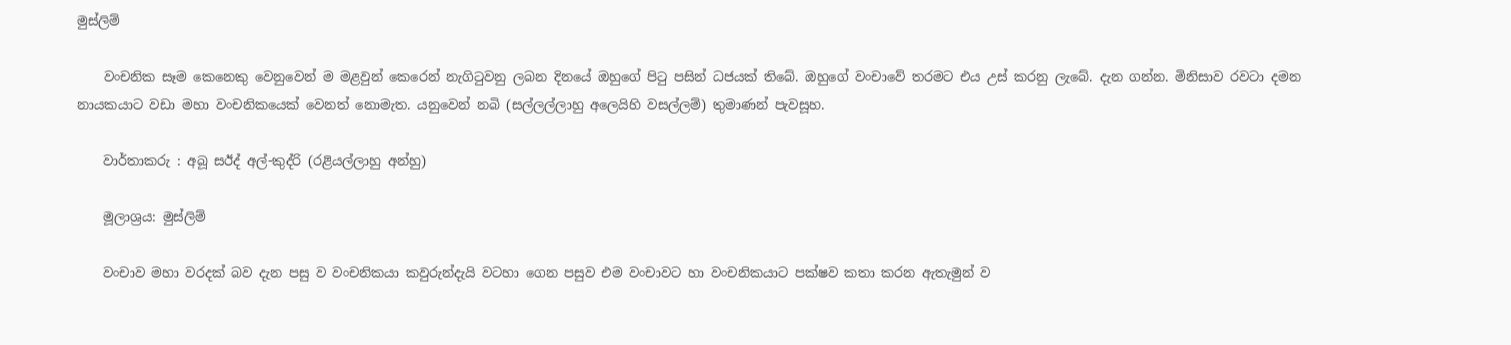මුස්ලිම්

    වංචනික සෑම කෙනෙකු වෙනුවෙන් ම මළවුන් කෙරෙන් නැගිටුවනු ලබන දිනයේ ඔහුගේ පිටු පසින් ධජයක් තිබේ. ඔහුගේ වංචාවේ තරමට එය උස් කරනු ලැබේ. දැන ගන්න. මිනිසාව රවටා දමන නායකයාට වඩා මහා වංචනිකයෙක් වෙනත් නොමැත. යනුවෙන් නබි (සල්ලල්ලාහු අලෙයිහි වසල්ලම්) තුමාණන් පැවසූහ.

    වාර්තාකරු : අබූ සඊද් අල්-කුද්රි (රළියල්ලාහු අන්හු)

    මූලාශ්‍රය: මුස්ලිම්

    වංචාව මහා වරදක් බව දැන පසු ව වංචනිකයා කවුරුන්දැයි වටහා ගෙන පසුව එම වංචාවට හා වංචනිකයාට පක්ෂව කතා කරන ඇතැමුන් ව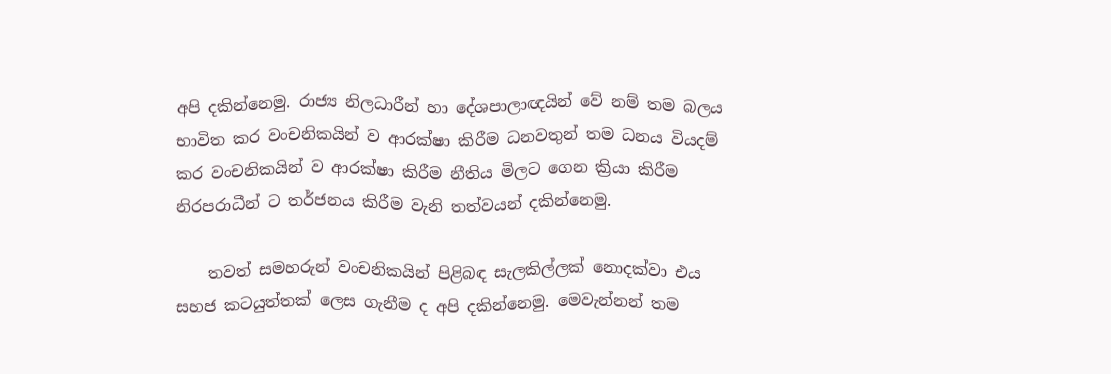අපි දකින්නෙමු. රාජ්‍ය නිලධාරීන් හා දේශපාලාඥයින් වේ නම් තම බලය භාවිත කර වංචනිකයින් ව ආරක්ෂා කිරීම ධනවතුන් තම ධනය වියදම් කර වංචනිකයින් ව ආරක්ෂා කිරීම නීතිය මිලට ගෙන ක්‍රියා කිරීම නිරපරාධීන් ට තර්ජනය කිරීම වැනි තත්වයන් දකින්නෙමු.

    තවත් සමහරුන් වංචනිකයින් පිළිබඳ සැලකිල්ලක් නොදක්වා එය සහජ කටයුත්තක් ලෙස ගැනීම ද අපි දකින්නෙමු. මෙවැන්නන් තම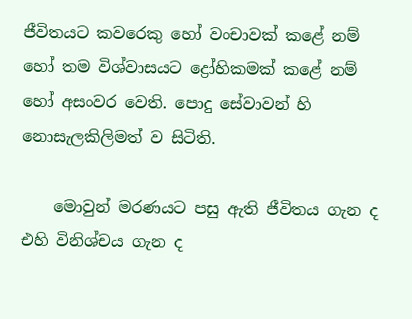ජීවිතයට කවරෙකු හෝ වංචාවක් කළේ නම් හෝ තම විශ්වාසයට ද්‍රෝහිකමක් කළේ නම් හෝ අසංවර වෙති. පොදු සේවාවන් හි නොසැලකිලිමත් ව සිටිති.

    මොවුන් මරණයට පසු ඇති ජීවිතය ගැන ද එහි විනිශ්චය ගැන ද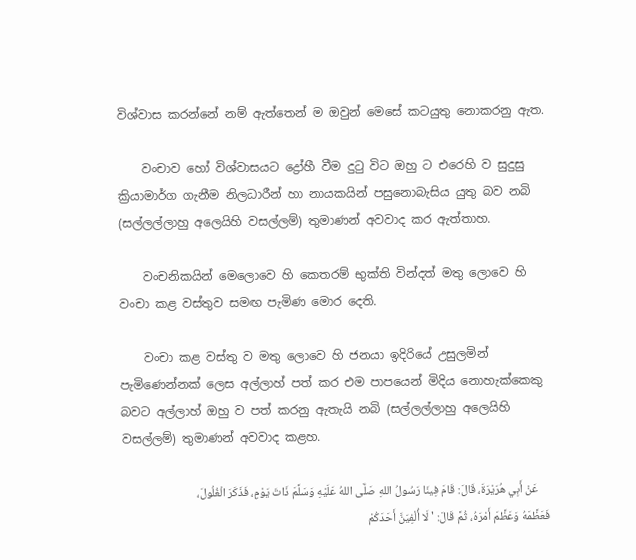විශ්වාස කරන්නේ නම් ඇත්තෙන් ම ඔවුන් මෙසේ කටයුතු නොකරනු ඇත.

    වංචාව හෝ විශ්වාසයට ද්‍රෝහී වීම දුටු විට ඔහු ට එරෙහි ව සුදුසු ක්‍රියාමාර්ග ගැනීම නිලධාරීන් හා නායකයින් පසුනොබැසිය යුතු බව නබි (සල්ලල්ලාහු අලෙයිහි වසල්ලම්) තුමාණන් අවවාද කර ඇත්තාහ.

    වංචනිකයින් මෙලොවෙ හි කෙතරම් භුක්ති වින්දත් මතු ලොවෙ හි වංචා කළ වස්තුව සමඟ පැමිණ මොර දෙති.

    වංචා කළ වස්තු ව මතු ලොවෙ හි ජනයා ඉදිරියේ උසුලමින් පැමිණෙන්නක් ලෙස අල්ලාහ් පත් කර එම පාපයෙන් මිදිය නොහැක්කෙකු බවට අල්ලාහ් ඔහු ව පත් කරනු ඇතැයි නබි (සල්ලල්ලාහු අලෙයිහි වසල්ලම්) තුමාණන් අවවාද කළහ.

    عَنْ أَبِي هُرَيْرَةَ، قَالَ: قَامَ فِينَا رَسُولُ اللهِ صَلَّى اللهُ عَلَيْهِ وَسَلَّمَ ذَاتَ يَوْمٍ، فَذَكَرَ الْغُلُولَ، فَعَظَّمَهُ وَعَظَّمَ أَمْرَهُ، ثُمَّ قَالَ: ' لَا أُلْفِيَنَّ أَحَدَكُمْ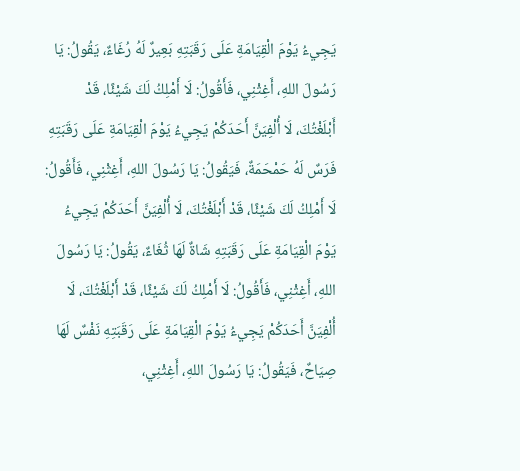يَجِيءُ يَوْمَ الْقِيَامَةِ عَلَى رَقَبَتِهِ بَعِيرٌ لَهُ رُغَاءٌ، يَقُولُ: يَا رَسُولَ اللهِ، أَغِثْنِي، فَأَقُولُ: لَا أَمْلِكُ لَكَ شَيْئًا، قَدْ أَبْلَغْتُكَ، لَا أُلْفِيَنَّ أَحَدَكُمْ يَجِيءُ يَوْمَ الْقِيَامَةِ عَلَى رَقَبَتِهِ فَرَسٌ لَهُ حَمْحَمَةٌ، فَيَقُولُ: يَا رَسُولَ اللهِ، أَغِثْنِي، فَأَقُولُ: لَا أَمْلِكُ لَكَ شَيْئًا، قَدْ أَبْلَغْتُكَ، لَا أُلْفِيَنَّ أَحَدَكُمْ يَجِيءُ يَوْمَ الْقِيَامَةِ عَلَى رَقَبَتِهِ شَاةٌ لَهَا ثُغَاءٌ، يَقُولُ: يَا رَسُولَ اللهِ، أَغِثْنِي، فَأَقُولُ: لَا أَمْلِكُ لَكَ شَيْئًا، قَدْ أَبْلَغْتُكَ، لَا أُلْفِيَنَّ أَحَدَكُمْ يَجِيءُ يَوْمَ الْقِيَامَةِ عَلَى رَقَبَتِهِ نَفْسٌ لَهَا صِيَاحٌ، فَيَقُولُ: يَا رَسُولَ اللهِ، أَغِثْنِي،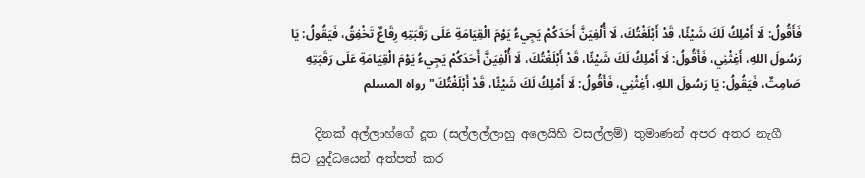فَأَقُولُ: لَا أَمْلِكُ لَكَ شَيْئًا، قَدْ أَبْلَغْتُكَ، لَا أُلْفِيَنَّ أَحَدَكُمْ يَجِيءُ يَوْمَ الْقِيَامَةِ عَلَى رَقَبَتِهِ رِقَاعٌ تَخْفِقُ، فَيَقُولُ: يَا رَسُولَ اللهِ، أَغِثْنِي، فَأَقُولُ: لَا أَمْلِكُ لَكَ شَيْئًا، قَدْ أَبْلَغْتُكَ، لَا أُلْفِيَنَّ أَحَدَكُمْ يَجِيءُ يَوْمَ الْقِيَامَةِ عَلَى رَقَبَتِهِ صَامِتٌ، فَيَقُولُ: يَا رَسُولَ اللهِ، أَغِثْنِي، فَأَقُولُ: لَا أَمْلِكُ لَكَ شَيْئًا، قَدْ أَبْلَغْتُكَ" رواه المسلم

    දිනක් අල්ලාහ්ගේ දූත (සල්ලල්ලාහු අලෙයිහි වසල්ලම්) තුමාණන් අපර අතර නැගී සිට යුද්ධයෙන් අත්පත් කර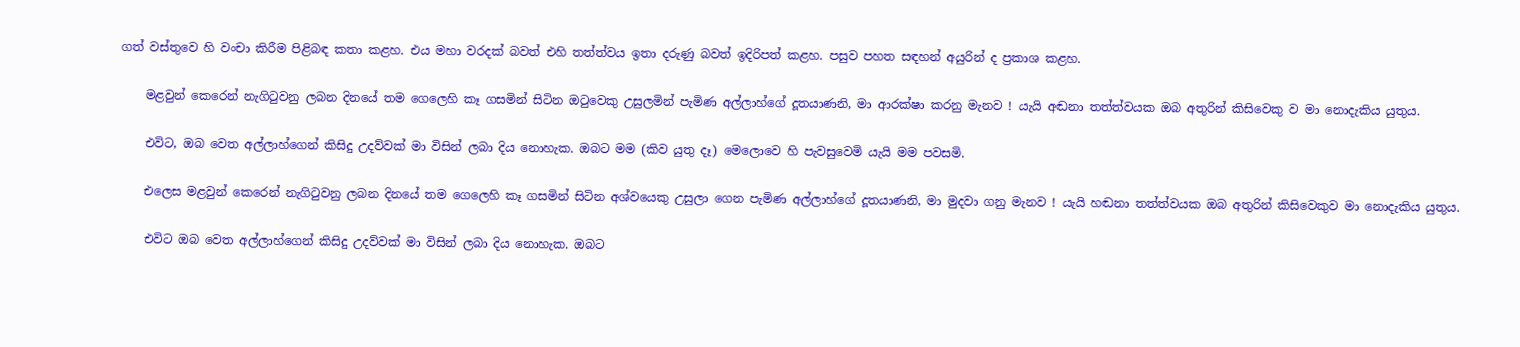ගත් වස්තුවෙ හි වංචා කිරීම පිළිබඳ කතා කළහ. එය මහා වරදක් බවත් එහි තත්ත්වය ඉතා දරුණු බවත් ඉදිරිපත් කළහ. පසුව පහත සඳහන් අයුරින් ද ප්‍රකාශ කළහ.

    මළවුන් කෙරෙන් නැගිටුවනු ලබන දිනයේ තම ගෙලෙහි කෑ ගසමින් සිටින ඔටුවෙකු උසුලමින් පැමිණ අල්ලාහ්ගේ දූතයාණනි, මා ආරක්ෂා කරනු මැනව ! යැයි අඬනා තත්ත්වයක ඔබ අතුරින් කිසිවෙකු ව මා නොදැකිය යුතුය.

    එවිට, ඔබ වෙත අල්ලාහ්ගෙන් කිසිදු උදව්වක් මා විසින් ලබා දිය නොහැක. ඔබට මම (කිව යුතු දෑ) මෙලොවෙ හි පැවසුවෙමි යැයි මම පවසමි.

    එලෙස මළවුන් කෙරෙන් නැගිටුවනු ලබන දිනයේ තම ගෙලෙහි කෑ ගසමින් සිටින අශ්වයෙකු උසුලා ගෙන පැමිණ අල්ලාහ්ගේ දූතයාණනි, මා මුදවා ගනු මැනව ! යැයි හඬනා තත්ත්වයක ඔබ අතුරින් කිසිවෙකුව මා නොදැකිය යුතුය.

    එවිට ඔබ වෙත අල්ලාහ්ගෙන් කිසිදු උදව්වක් මා විසින් ලබා දිය නොහැක. ඔබට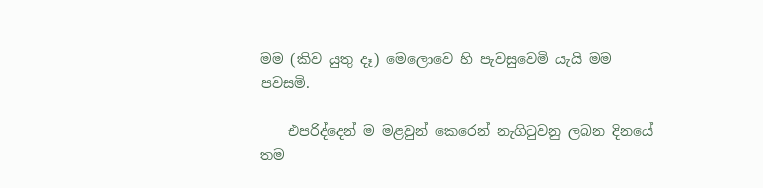මම (කිව යුතු දෑ) මෙලොවෙ හි පැවසුවෙමි යැයි මම පවසමි.

    එපරිද්දෙන් ම මළවුන් කෙරෙන් නැගිටුවනු ලබන දිනයේ තම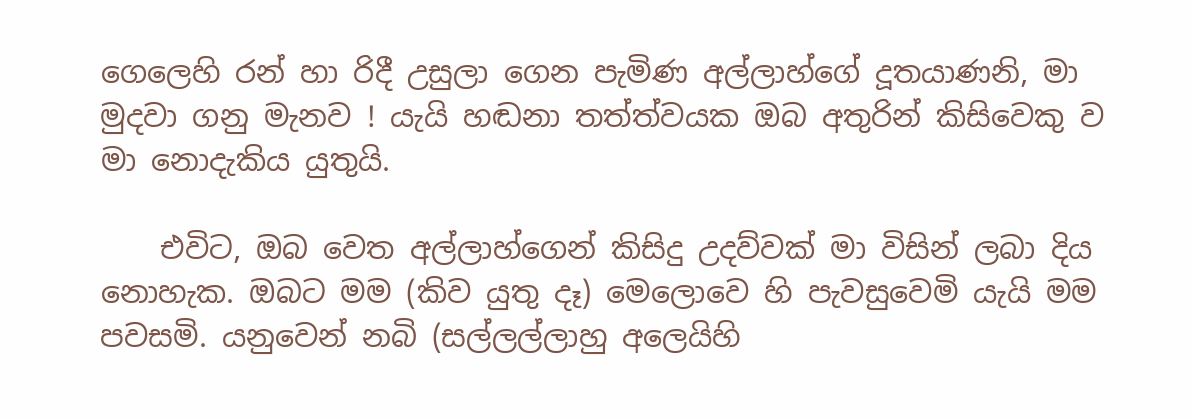ගෙලෙහි රන් හා රිදී උසුලා ගෙන පැමිණ අල්ලාහ්ගේ දූතයාණනි, මා මුදවා ගනු මැනව ! යැයි හඬනා තත්ත්වයක ඔබ අතුරින් කිසිවෙකු ව මා නොදැකිය යුතුයි.

    එවිට, ඔබ වෙත අල්ලාහ්ගෙන් කිසිදු උදව්වක් මා විසින් ලබා දිය නොහැක. ඔබට මම (කිව යුතු දෑ) මෙලොවෙ හි පැවසුවෙමි යැයි මම පවසමි. යනුවෙන් නබි (සල්ලල්ලාහු අලෙයිහි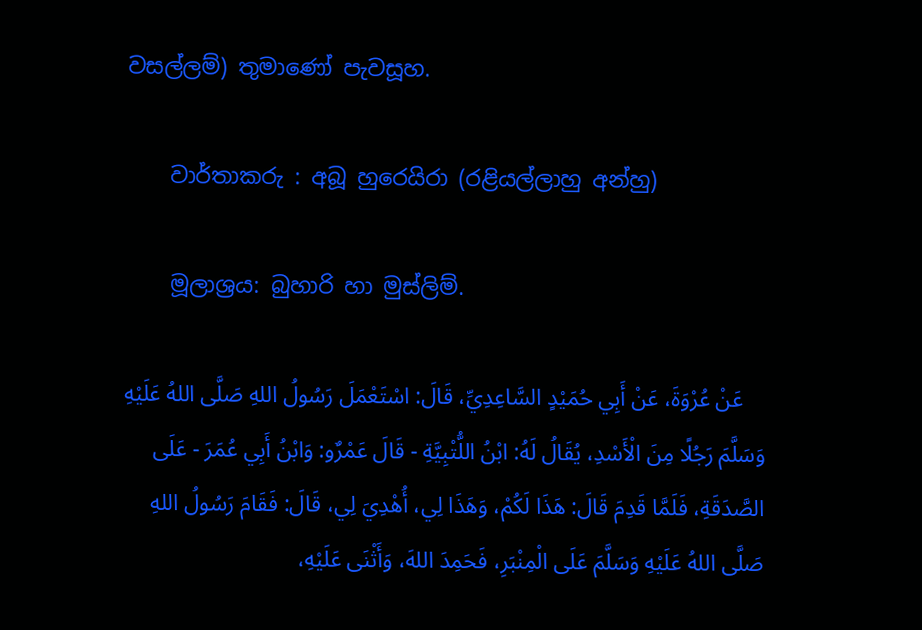වසල්ලම්) තුමාණෝ පැවසූහ.

    වාර්තාකරු : අබූ හුරෙයිරා (රළියල්ලාහු අන්හු)

    මූලාශ්‍රය: බුහාරි හා මුස්ලිම්.

    عَنْ عُرْوَةَ، عَنْ أَبِي حُمَيْدٍ السَّاعِدِيِّ، قَالَ: اسْتَعْمَلَ رَسُولُ اللهِ صَلَّى اللهُ عَلَيْهِ وَسَلَّمَ رَجُلًا مِنَ الْأَسْدِ، يُقَالُ لَهُ: ابْنُ اللُّتْبِيَّةِ - قَالَ عَمْرٌو: وَابْنُ أَبِي عُمَرَ - عَلَى الصَّدَقَةِ، فَلَمَّا قَدِمَ قَالَ: هَذَا لَكُمْ، وَهَذَا لِي، أُهْدِيَ لِي، قَالَ: فَقَامَ رَسُولُ اللهِ صَلَّى اللهُ عَلَيْهِ وَسَلَّمَ عَلَى الْمِنْبَرِ، فَحَمِدَ اللهَ، وَأَثْنَى عَلَيْهِ،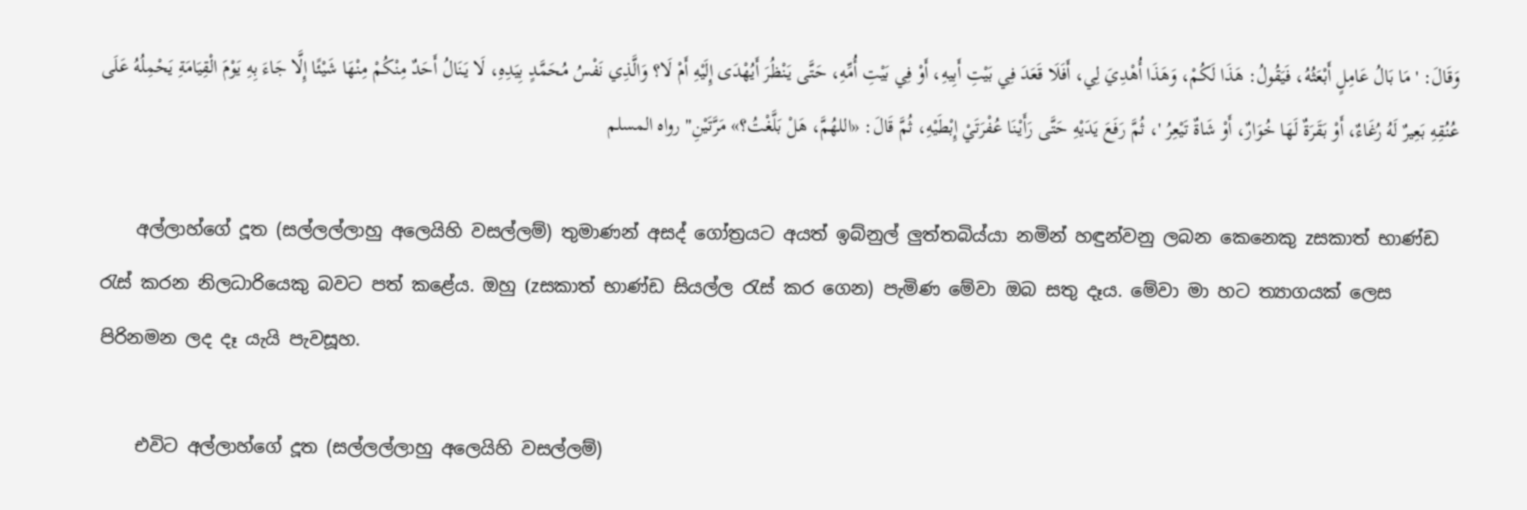وَقَالَ: ' مَا بَالُ عَامِلٍ أَبْعَثُهُ، فَيَقُولُ: هَذَا لَكُمْ، وَهَذَا أُهْدِيَ لِي، أَفَلَا قَعَدَ فِي بَيْتِ أَبِيهِ، أَوْ فِي بَيْتِ أُمِّهِ، حَتَّى يَنْظُرَ أَيُهْدَى إِلَيْهِ أَمْ لَا؟ وَالَّذِي نَفْسُ مُحَمَّدٍ بِيَدِهِ، لَا يَنَالُ أَحَدٌ مِنْكُمْ مِنْهَا شَيْئًا إِلَّا جَاءَ بِهِ يَوْمَ الْقِيَامَةِ يَحْمِلُهُ عَلَى عُنُقِهِ بَعِيرٌ لَهُ رُغَاءٌ، أَوْ بَقَرَةٌ لَهَا خُوَارٌ، أَوْ شَاةٌ تَيْعِرُ '، ثُمَّ رَفَعَ يَدَيْهِ حَتَّى رَأَيْنَا عُفْرَتَيْ إِبْطَيْهِ، ثُمَّ قَالَ: «اللهُمَّ، هَلْ بَلَّغْتُ؟» مَرَّتَيْنِ" رواه المسلم

    අල්ලාහ්ගේ දූත (සල්ලල්ලාහු අලෙයිහි වසල්ලම්) තුමාණන් අසද් ගෝත්‍රයට අයත් ඉබ්නුල් ලුත්තබිය්යා නමින් හඳුන්වනු ලබන කෙනෙකු zසකාත් භාණ්ඩ රැස් කරන නිලධාරියෙකු බවට පත් කළේය. ඔහු (zසකාත් භාණ්ඩ සියල්ල රැස් කර ගෙන) පැමිණ මේවා ඔබ සතු දෑය. මේවා මා හට ත්‍යාගයක් ලෙස පිරිනමන ලද දෑ යැයි පැවසූහ.

    එවිට අල්ලාහ්ගේ දූත (සල්ලල්ලාහු අලෙයිහි වසල්ලම්)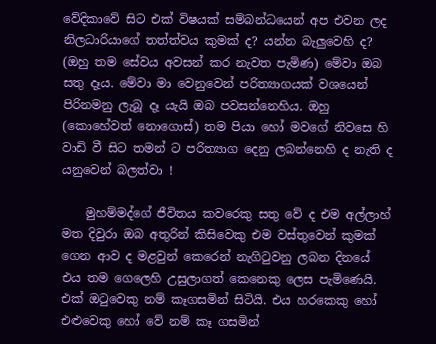වේදිකාවේ සිට එක් විෂයක් සම්බන්ධයෙන් අප එවන ලද නිලධාරියාගේ තත්ත්වය කුමක් ද? යන්න බැලුවෙහි ද? (ඔහු තම සේවය අවසන් කර නැවත පැමිණ) මේවා ඔබ සතු දෑය. මේවා මා වෙනුවෙන් පරිත්‍යාගයක් වශයෙන් පිරිනමනු ලැබූ දෑ යැයි ඔබ පවසන්නෙහිය. ඔහු (කොහේවත් නොගොස්) තම පියා හෝ මවගේ නිවසෙ හි වාඩි වී සිට තමන් ට පරිත්‍යාග දෙනු ලබන්නෙහි ද නැති ද යනුවෙන් බලත්වා !

    මුහම්මද්ගේ ජීවිතය කවරෙකු සතු වේ ද එම අල්ලාහ් මත දිවුරා ඔබ අතුරින් කිසිවෙකු එම වස්තුවෙන් කුමක් ගෙන ආව ද මළවුන් කෙරෙන් නැගිටුවනු ලබන දිනයේ එය තම ගෙලෙහි උසුලාගත් කෙනෙකු ලෙස පැමිණෙයි. එක් ඔටුවෙකු නම් කෑගසමින් සිටියි. එය හරකෙකු හෝ එළුවෙකු හෝ වේ නම් කෑ ගසමින්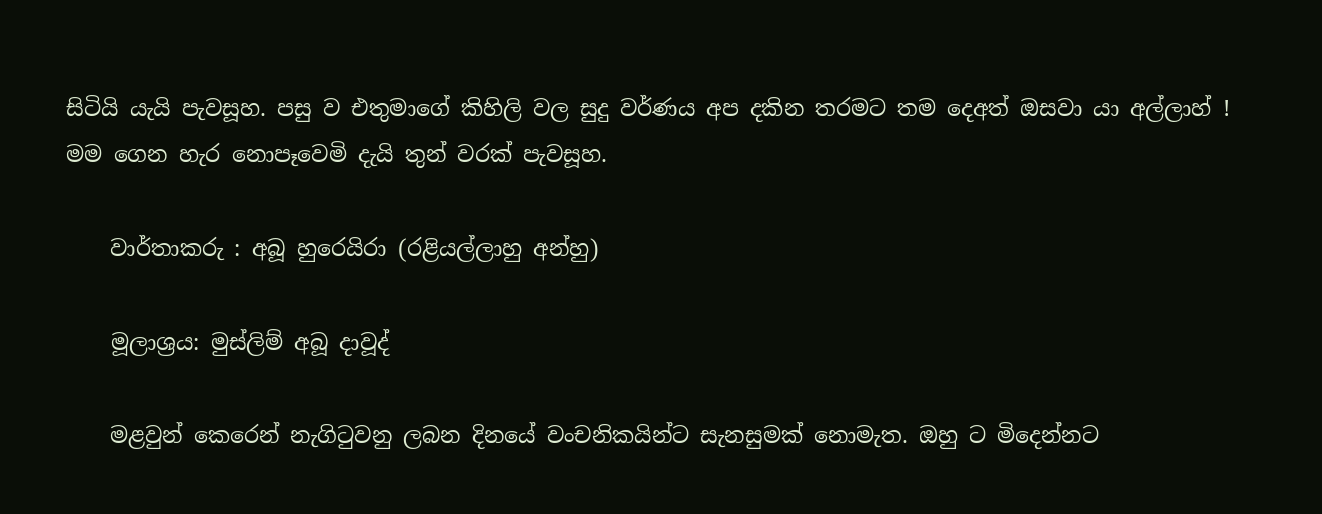සිටියි යැයි පැවසූහ. පසු ව එතුමාගේ කිහිලි වල සුදු වර්ණය අප දකින තරමට තම දෙඅත් ඔසවා යා අල්ලාහ් ! මම ගෙන හැර නොපෑවෙමි දැයි තුන් වරක් පැවසූහ.

    වාර්තාකරු : අබූ හුරෙයිරා (රළියල්ලාහු අන්හු)

    මූලාශ්‍රය: මුස්ලිම් අබූ දාවූද්

    මළවුන් කෙරෙන් නැගිටුවනු ලබන දිනයේ වංචනිකයින්ට සැනසුමක් නොමැත. ඔහු ට මිදෙන්නට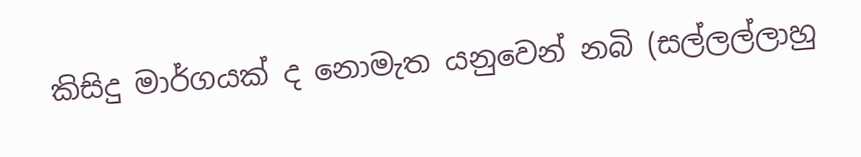කිසිදු මාර්ගයක් ද නොමැත යනුවෙන් නබි (සල්ලල්ලාහු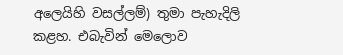අලෙයිහි වසල්ලම්) තුමා පැහැදිලි කළහ. එබැවින් මෙලොව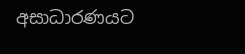අසාධාරණයට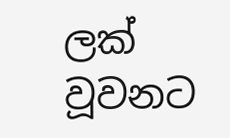ලක් වූවනට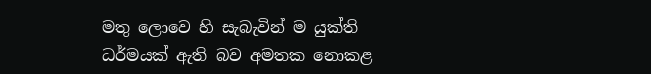මතු ලොවෙ හි සැබැවින් ම යුක්ති ධර්මයක් ඇති බව අමතක නොකළ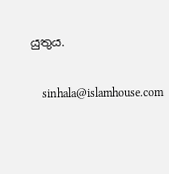යුතුය.

    sinhala@islamhouse.com